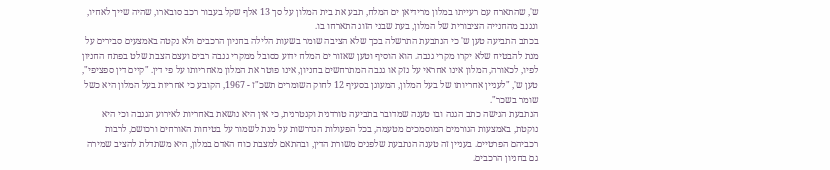ש', שהתארח עם רעייתו במלון מרידיאן ים המלח, תבע את בית המלון על סך 13 אלף שקל בעבור רכב סובארו, שהיה שייך לאחיו, ונגנב מהחנייה הציבורית של המלון, בעת שבני הזוג התארחו בו.
בכתב התביעה טען ש' כי הנתבעת התרשלה בכך שלא הציבה שומר בשעות הלילה בחניון הרכבים ולא נקטה באמצעים סבירים על מנת להבטיח שלא יקרו מקרי גנבה. הוא הוסיף וטען שאזור ים המלח ידוע כסובל ממקרי גנבה רבים ועצם הצבת שלט בפתח החניון לפיו, לכאורה, המלון אינו אחראי על נזק או גנבה המתרחשים בחניון, אינו פוטר את המלון מאחריותו על פי דין. "קיים דין ספציפי", טען ש', "לעניין אחריותו של בעל המלון, המעוגן בסעיף 12 לחוק השומרים תשכ"ז - 1967, הקובע כי אחריות בעל המלון היא כשל שומר בשכר".
הנתבעת הגישה כתב הגנה ובו טענה שמדובר בתביעה טורדנית וקנטרנית, כי אין היא נושאת באחריות לאירוע הגנבה וכי היא נוקטת, באמצעות הגורמים המוסמכים מטעמה, בכל הפעולות הנדרשות על מנת לשמור על בטיחות האורחים ורכושם, לרבות רכביהם הפרטיים. בעניין זה טענה הנתבעת שלפנים משורת הדין, ובהתאם למצבת כוח האדם במלון, היא משתדלת להציב שמירה גם בחניון הרכבים.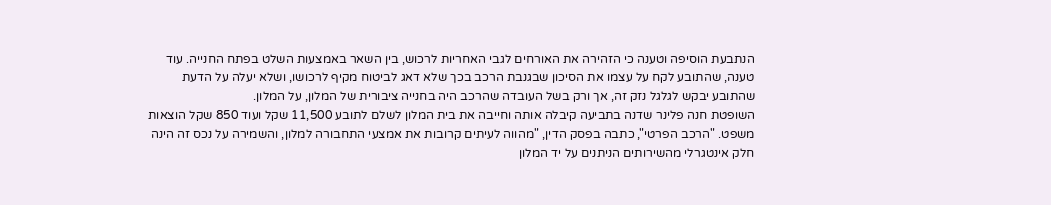הנתבעת הוסיפה וטענה כי הזהירה את האורחים לגבי האחריות לרכוש, בין השאר באמצעות השלט בפתח החנייה. עוד טענה, שהתובע לקח על עצמו את הסיכון שבגנבת הרכב בכך שלא דאג לביטוח מקיף לרכושו, ושלא יעלה על הדעת שהתובע יבקש לגלגל נזק זה, אך ורק בשל העובדה שהרכב היה בחנייה ציבורית של המלון, על המלון.
השופטת חנה פלינר שדנה בתביעה קיבלה אותה וחייבה את בית המלון לשלם לתובע 11,500 שקל ועוד 850 שקל הוצאות משפט. "הרכב הפרטי", כתבה בפסק הדין, "מהווה לעיתים קרובות את אמצעי התחבורה למלון, והשמירה על נכס זה הינה חלק אינטגרלי מהשירותים הניתנים על יד המלון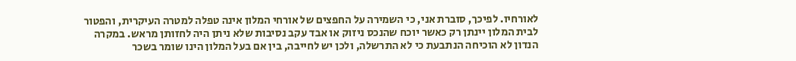לאורחיו. לפיכך, סוברת אני, כי השמירה על החפצים של אורחי המלון אינה טפלה למטרה העיקרית, והפטור לבית המלון יינתן רק כאשר יוכח שהנכס ניזוק או אבד עקב נסיבות שלא ניתן היה לחזותן מראש. במקרה הנדון לא הוכיחה הנתבעת כי לא התרשלה, ולכן יש לחייבה, בין אם בעל המלון הינו שומר בשכר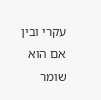עקרי ובין אם הוא שומר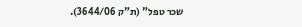שכר טפל" (ת"ק 3644/06).